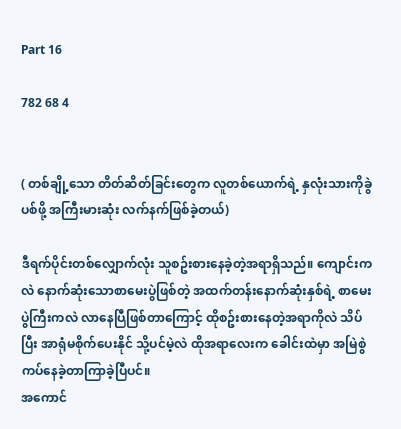Part 16

782 68 4


( တစ်ချို့သော တိတ်ဆိတ်ခြင်းတွေက လူတစ်ယောက်ရဲ့ နှလုံးသားကိုခွဲပစ်ဖို့ အကြီးမားဆုံး လက်နက်ဖြစ်ခဲ့တယ်)

ဒီရက်ပိုင်းတစ်လျှောက်လုံး သူစဥ်းစားနေခဲ့တဲ့အရာရှိသည်။ ကျောင်းကလဲ နောက်ဆုံးသောစာမေးပွဲဖြစ်တဲ့ အထက်တန်းနောက်ဆုံးနှစ်ရဲ့ စာမေးပွဲကြီးကလဲ လာနေပြီဖြစ်တာကြောင့် ထိုစဥ်းစားနေတဲ့အရာကိုလဲ သိပ်ပြီး အာရုံမစိုက်ပေးနိုင် သို့ပင်မဲ့လဲ ထိုအရာလေးက ခေါင်းထဲမှာ အမြဲစွဲကပ်နေခဲ့တာကြာခဲ့ပြီပင်။
အကောင်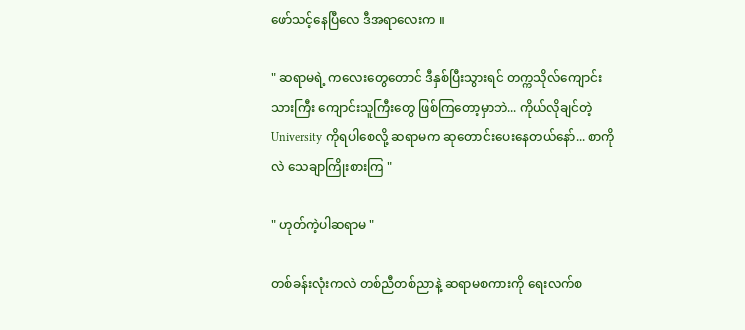ဖော်သင့်နေပြီလေ ဒီအရာလေးက ။

" ဆရာမရဲ့ ကလေးတွေတောင် ဒီနှစ်ပြီးသွားရင် တက္ကသိုလ်ကျောင်းသားကြီး ကျောင်းသူကြီးတွေ ဖြစ်ကြတော့မှာဘဲ... ကိုယ်လိုချင်တဲ့ University ကိုရပါစေလို့ ဆရာမက ဆုတောင်းပေးနေတယ်နော်... စာကိုလဲ သေချာကြိုးစားကြ "

" ဟုတ်ကဲ့ပါဆရာမ "

တစ်ခန်းလုံးကလဲ တစ်ညီတစ်ညာနဲ့ ဆရာမစကားကို ရေးလက်စ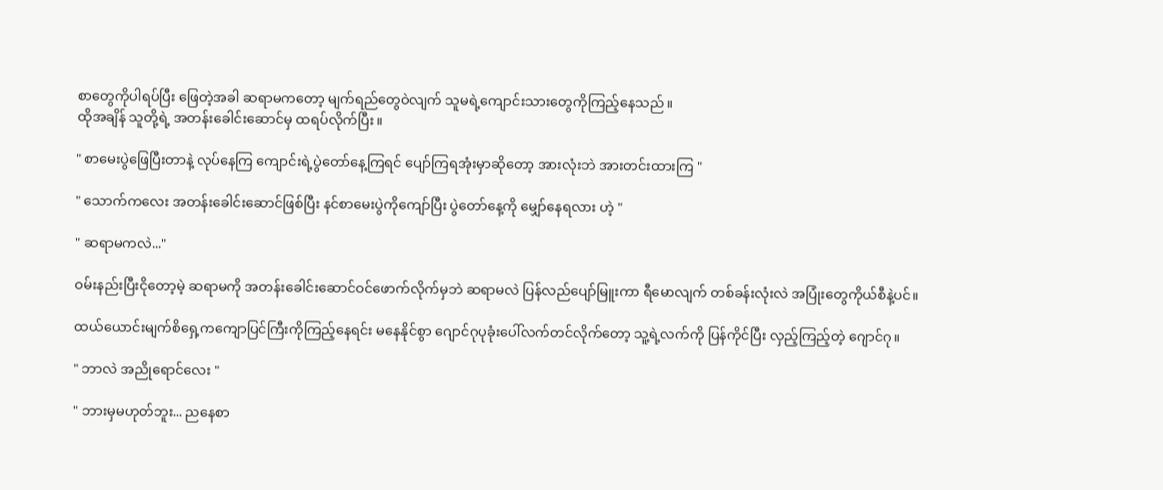စာတွေကိုပါရပ်ပြီး ဖြေတဲ့အခါ ဆရာမကတော့ မျက်ရည်တွေဝဲလျက် သူမရဲ့ကျောင်းသားတွေကိုကြည့်နေသည်။
ထိုအချိန် သူတို့ရဲ့ အတန်းခေါင်းဆောင်မှ ထရပ်လိုက်ပြီး။

" စာမေးပွဲဖြေပြီးတာနဲ့ လုပ်နေကြ ကျောင်းရဲ့ပွဲတော်နေ့ကြရင် ပျော်ကြရအုံးမှာဆိုတော့ အားလုံးဘဲ အားတင်းထားကြ "

" သောက်ကလေး အတန်းခေါင်းဆောင်ဖြစ်ပြီး နင်စာမေးပွဲကိုကျော်ပြီး ပွဲတော်နေ့ကို မျှော်နေရလား ဟဲ့ "

" ဆရာမကလဲ..."

ဝမ်းနည်းပြီးငိုတော့မဲ့ ဆရာမကို အတန်းခေါင်းဆောင်ဝင်ဖောက်လိုက်မှဘဲ ဆရာမလဲ ပြန်လည်ပျော်မြူးကာ ရီမောလျက် တစ်ခန်းလုံးလဲ အပြုံးတွေကိုယ်စီနဲ့ပင်။

ထယ်ယောင်းမျက်စိရှေ့ကကျောပြင်ကြီးကိုကြည့်နေရင်း မနေနိုင်စွာ ဂျောင်ဂုပုခုံးပေါ်လက်တင်လိုက်တော့ သူ့ရဲ့လက်ကို ပြန်ကိုင်ပြီး လှည့်ကြည့်တဲ့ ဂျောင်ဂု။

" ဘာလဲ အညိုရောင်လေး "

" ဘားမှမဟုတ်ဘူး... ညနေစာ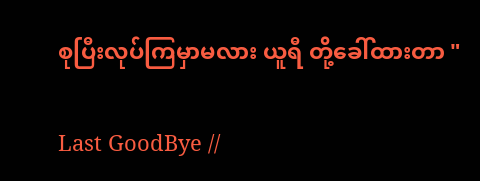စုပြီးလုပ်ကြမှာမလား ယူရီ တို့ခေါ်ထားတာ "

Last GoodBye //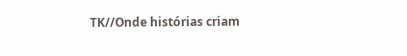TK//Onde histórias criam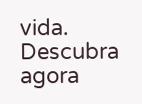vida. Descubra agora